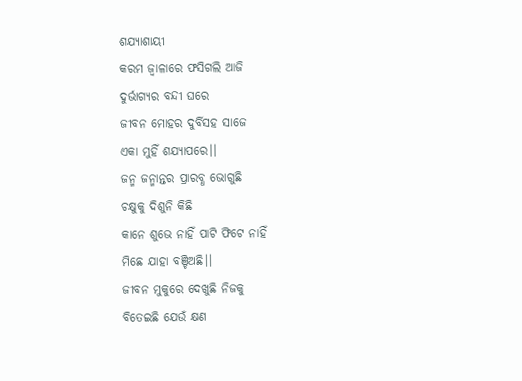ଶଯ୍ୟାଶାୟୀ
କରମ ଜ୍ୱାଳାରେ ଫସିଗଲି ଆଜି
ଦୁର୍ଭାଗ୍ୟର ବନ୍ଦୀ ଘରେ
ଜୀବନ ମୋହର ଦୁର୍ବିସହ ସାଜେ
ଏକା ମୁହିଁ ଶଯ୍ୟାପରେ।।
ଜନ୍ମ ଜନ୍ମାନ୍ତର ପ୍ରାରବ୍ଧ ଭୋଗୁଛି
ଚକ୍ଷୁକୁ ଦିଶୁନି କିଛି
କାନେ ଶୁଭେ ନାହିଁ ପାଟି ଫିଟେ ନାହିଁ
ମିଛେ ଯାହା ବଞ୍ଚିଅଛି।।
ଜୀବନ ମୁକୁରେ ଦେଖୁଛି ନିଜକୁ
ବିତେଇଛି ଯେଉଁ କ୍ଷଣ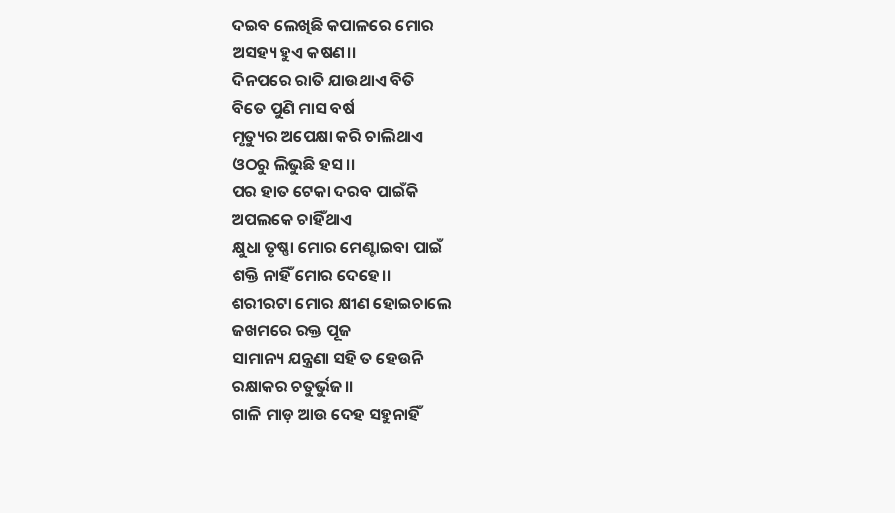ଦଇବ ଲେଖିଛି କପାଳରେ ମୋର
ଅସହ୍ୟ ହୁଏ କଷଣ।।
ଦିନପରେ ରାତି ଯାଉଥାଏ ବିତି
ବିତେ ପୁଣି ମାସ ବର୍ଷ
ମୃତ୍ୟୁର ଅପେକ୍ଷା କରି ଚାଲିଥାଏ
ଓଠରୁ ଲିଭୁଛି ହସ।।
ପର ହାତ ଟେକା ଦରବ ପାଇଁକି
ଅପଲକେ ଚାହିଁଥାଏ
କ୍ଷୁଧା ତୃଷ୍ଣା ମୋର ମେଣ୍ଟାଇବା ପାଇଁ
ଶକ୍ତି ନାହିଁ ମୋର ଦେହେ।।
ଶରୀରଟା ମୋର କ୍ଷୀଣ ହୋଇଚାଲେ
ଜଖମରେ ରକ୍ତ ପୂଜ
ସାମାନ୍ୟ ଯନ୍ତ୍ରଣା ସହି ତ ହେଉନି
ରକ୍ଷାକର ଚତୁର୍ଭୁଜ।।
ଗାଳି ମାଡ଼ ଆଉ ଦେହ ସହୁନାହିଁ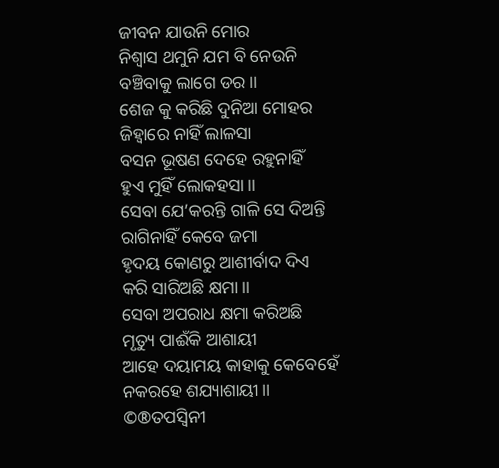ଜୀବନ ଯାଉନି ମୋର
ନିଶ୍ୱାସ ଥମୁନି ଯମ ବି ନେଉନି
ବଞ୍ଚିବାକୁ ଲାଗେ ଡର।।
ଶେଜ କୁ କରିଛି ଦୁନିଆ ମୋହର
ଜିହ୍ଵାରେ ନାହିଁ ଲାଳସା
ବସନ ଭୂଷଣ ଦେହେ ରହୁନାହିଁ
ହୁଏ ମୁହିଁ ଲୋକହସା।।
ସେବା ଯେ’କରନ୍ତି ଗାଳି ସେ ଦିଅନ୍ତି
ରାଗିନାହିଁ କେବେ ଜମା
ହୃଦୟ କୋଣରୁ ଆଶୀର୍ବାଦ ଦିଏ
କରି ସାରିଅଛି କ୍ଷମା।।
ସେବା ଅପରାଧ କ୍ଷମା କରିଅଛି
ମୃତ୍ୟୁ ପାଈଁକି ଆଶାୟୀ
ଆହେ ଦୟାମୟ କାହାକୁ କେବେହେଁ
ନକରହେ ଶଯ୍ୟାଶାୟୀ।।
©®ତପସ୍ୱିନୀ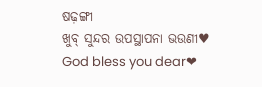ଷଢ଼ଙ୍ଗୀ
ଖୁବ୍ ସୁନ୍ଦର ଉପସ୍ଥାପନା ଭଉଣୀ♥
God bless you dear❤